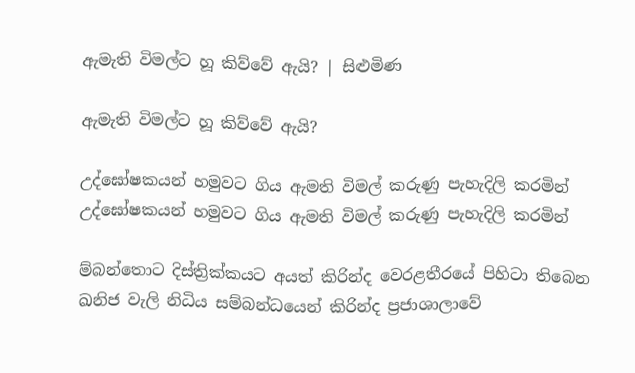ඇමැති විමල්ට හූ කිව්වේ ඇයි? | සිළුමිණ

ඇමැති විමල්ට හූ කිව්වේ ඇයි?

උද්ඝෝෂකයන් හමුවට ගිය ඇමති විමල් කරුණු පැහැදිලි කරමින්
උද්ඝෝෂකයන් හමුවට ගිය ඇමති විමල් කරුණු පැහැදිලි කරමින්

ම්බන්තොට දිස්ත්‍රික්කයට අයත් කිරින්ද වෙරළතීරයේ පිහිටා තිබෙන ඛනිජ වැලි නිධිය සම්බන්ධයෙන් කිරින්ද ප්‍රජාශාලාවේ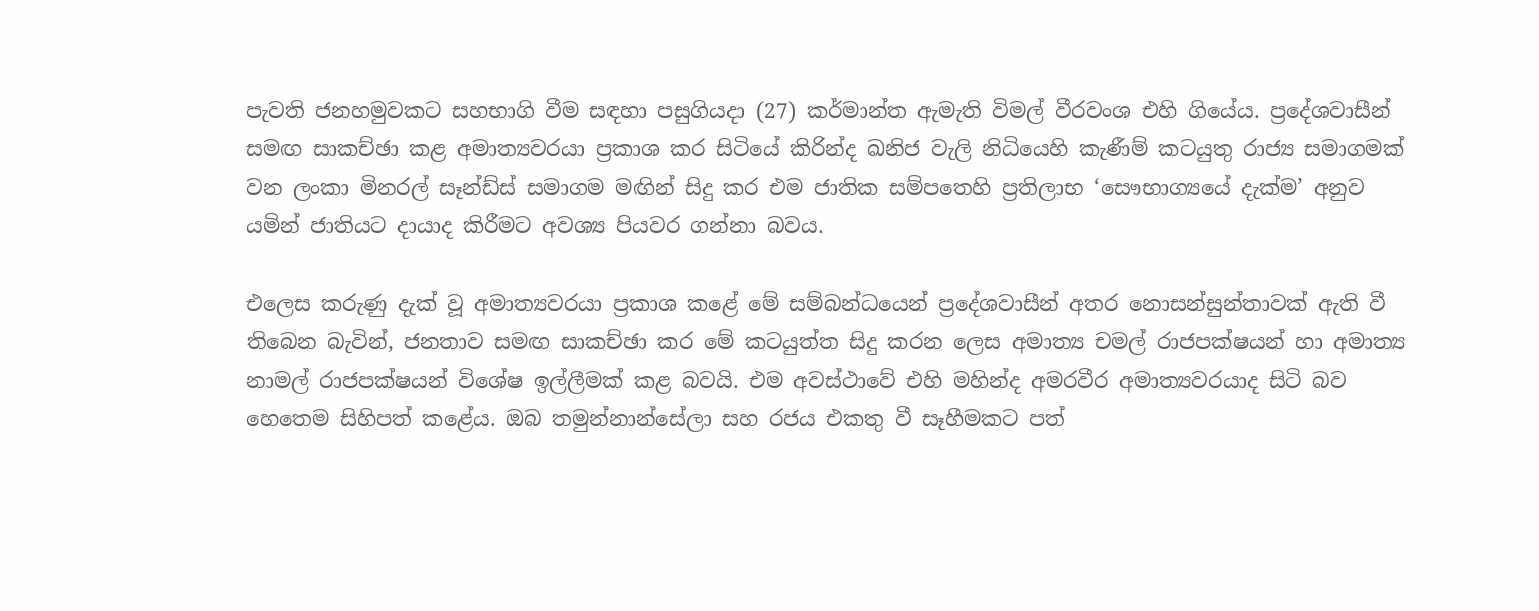පැවති ජනහමුවකට සහභාගි වීම සඳහා පසුගියදා (27) කර්මාන්ත ඇමැති විමල් වීරවංශ එහි ගියේය. ප්‍රදේශවාසීන් සමඟ සාකච්ඡා කළ අමාත්‍යවරයා ප්‍රකාශ කර සිටියේ කිරින්ද ඛනිජ වැලි නිධියෙහි කැණීම් කටයුතු රාජ්‍ය සමාගමක් වන ලංකා මිනරල් සෑන්ඩ්ස් සමාගම මඟින් සිදු කර එම ජාතික සම්පතෙහි ප්‍රතිලාභ ‘සෞභාග්‍යයේ දැක්ම’ අනුව යමින් ජාතියට දායාද කිරීමට අවශ්‍ය පියවර ගන්නා බවය.

එලෙස කරුණු දැක් වූ අමාත්‍යවරයා ප්‍රකාශ කළේ මේ සම්බන්ධයෙන් ප්‍රදේශවාසීන් අතර නොසන්සුන්තාවක් ඇති වී තිබෙන බැවින්, ජනතාව සමඟ සාකච්ඡා කර මේ කටයුත්ත සිදු කරන ලෙස අමාත්‍ය චමල් රාජපක්ෂයන් හා අමාත්‍ය නාමල් රාජපක්ෂයන් විශේෂ ඉල්ලීමක් කළ බවයි. එම අවස්ථාවේ එහි මහින්ද අමරවීර අමාත්‍යවරයාද සිටි බව හෙතෙම සිහිපත් කළේය. ඔබ තමුන්නාන්සේලා සහ රජය එකතු වී සෑහීමකට පත්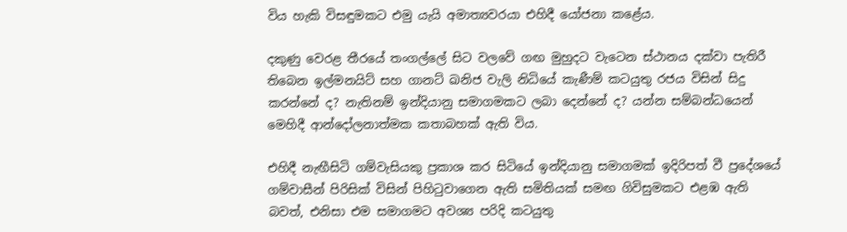විය හැකි විසඳුමකට එමු යැයි අමාත්‍යවරයා එහිදී යෝජනා කළේය.

දකුණු වෙරළ තීරයේ තංගල්ලේ සිට වලවේ ගඟ මුහුදට වැටෙන ස්ථානය දක්වා පැතිරී තිබෙන ඉල්මනයිට් සහ ගානට් ඛනිජ වැලි නිධියේ කැණීම් කටයුතු රජය විසින් සිදු කරන්නේ ද? නැතිනම් ඉන්දියානු සමාගමකට ලබා දෙන්නේ ද? යන්න සම්බන්ධයෙන් මෙහිදී ආන්දෝලනාත්මක කතාබහක් ඇති විය.

එහිදී නැඟීසිටි ගම්වැසියකු ප්‍රකාශ කර සිටියේ ඉන්දියානු සමාගමක් ඉදිරිපත් වී ප්‍රදේශයේ ගම්වාසීන් පිරිසික් විසින් පිහිටුවාගෙන ඇති සමිතියක් සමඟ ගිවිසුමකට එළඹ ඇති බවත්, එනිසා එම සමාගමට අවශ්‍ය පරිදි කටයුතු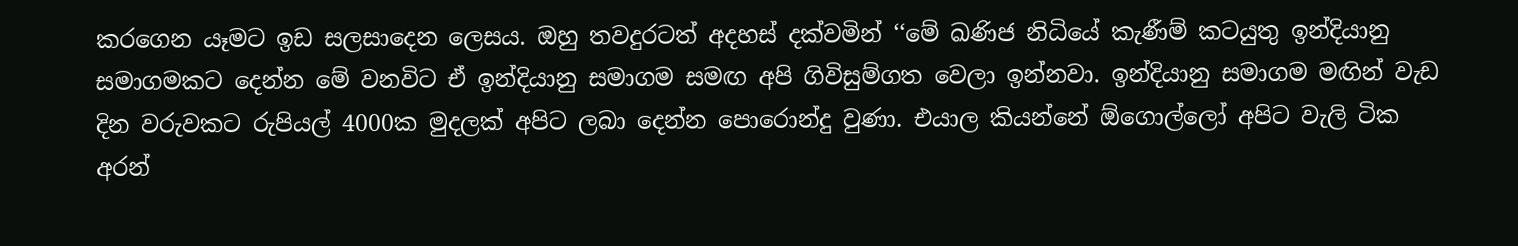කරගෙන යෑමට ඉඩ සලසාදෙන ලෙසය. ඔහු තවදුරටත් අදහස් දක්වමින් ‘‘මේ ඛණිජ නිධියේ කැණීම් කටයුතු ඉන්දියානු සමාගමකට දෙන්න මේ වනවිට ඒ ඉන්දියානු සමාගම සමඟ අපි ගිවිසුම්ගත වෙලා ඉන්නවා. ඉන්දියානු සමාගම මඟින් වැඩ දින වරුවකට රුපියල් 4000ක මුදලක් අපිට ලබා දෙන්න පොරොන්දු වුණා. එයාල කියන්නේ ඕගොල්ලෝ අපිට වැලි ටික අරන්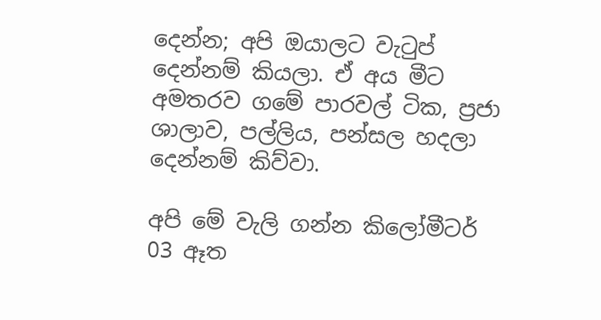දෙන්න; අපි ඔයාලට වැටුප් දෙන්නම් කියලා. ඒ අය මීට අමතරව ගමේ පාරවල් ටික, ප්‍රජා ශාලාව, පල්ලිය, පන්සල හදලා දෙන්නම් කිව්වා.

අපි මේ වැලි ගන්න කිලෝමීටර් 03 ඈත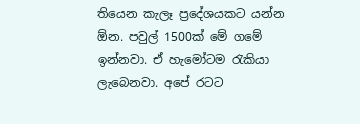තියෙන කැලෑ ප්‍රදේශයකට යන්න ඕන. පවුල් 1500ක් මේ ගමේ ඉන්නවා. ඒ හැමෝටම රැකියා ලැබෙනවා. අපේ රටට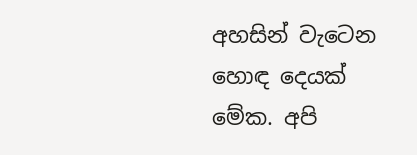අහසින් වැටෙන හොඳ දෙයක් මේක. අපි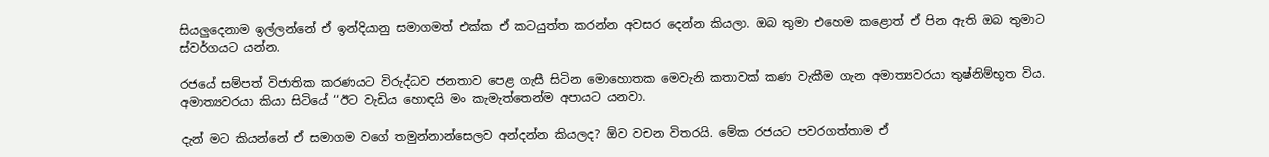සියලුදෙනාම ඉල්ලන්නේ ඒ ඉන්දියානු සමාගමත් එක්ක ඒ කටයුත්ත කරන්න අවසර දෙන්න කියලා. ඔබ තුමා එහෙම කළොත් ඒ පින ඇති ඔබ තුමාට ස්වර්ගයට යන්න.

රජයේ සම්පත් විජාතික කරණයට විරුද්ධව ජනතාව පෙළ ගැසී සිටින මොහොතක මෙවැනි කතාවක් කණ වැකීම ගැන අමාත්‍යවරයා තුෂ්නිම්භූත විය. අමාත්‍යවරයා කියා සිටියේ ‘‘ඊට වැඩිය හොඳයි මං කැමැත්තෙන්ම අපායට යනවා.

දැන් මට කියන්නේ ඒ සමාගම වගේ තමුන්නාන්සෙලව අන්දන්න කියලද? ඕව වචන විතරයි. මේක රජයට පවරගත්තාම ඒ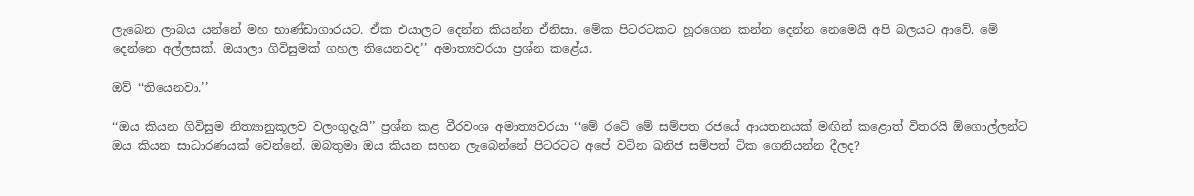ලැබෙන ලාබය යන්නේ මහ භාණ්ඩාගාරයට. ඒක එයාලට දෙන්න කියන්න ඒනිසා. මේක පිටරටකට හූරගෙන කන්න දෙන්න නෙමෙයි අපි බලයට ආවේ. මේ දෙන්නෙ අල්ලසක්. ඔයාලා ගිවිසුමක් ගහල තියෙනවද’’ අමාත්‍යවරයා ප්‍රශ්න කළේය.

ඔව් ‘‘තියෙනවා.’’

‘‘ඔය කියන ගිවිසුම නිත්‍යානුකූලව වලංගුදැයි’’ ප්‍රශ්න කළ වීරවංශ අමාත්‍යවරයා ‘‘මේ රටේ මේ සම්පත රජයේ ආයතනයක් මඟින් කළොත් විතරයි ඕගොල්ලන්ට ඔය කියන සාධාරණයක් වෙන්නේ. ඔබතුමා ඔය කියන සහන ලැබෙන්නේ පිටරටට අපේ වටින ඛනිජ සම්පත් ටික ගෙනියන්න දීලද?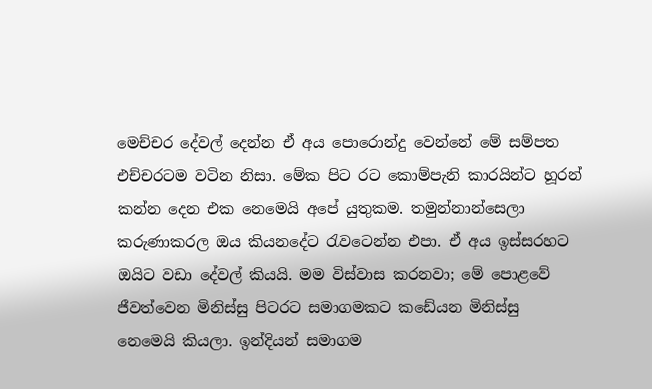මෙච්චර දේවල් දෙන්න ඒ අය පොරොන්දු වෙන්නේ මේ සම්පත එච්චරටම වටින නිසා. මේක පිට රට කොම්පැනි කාරයින්ට හූරන් කන්න දෙන එක නෙමෙයි අපේ යුතුකම. තමුන්නාන්සෙලා කරුණාකරල ඔය කියනදේට රැවටෙන්න එපා. ඒ අය ඉස්සරහට ඔයිට වඩා දේවල් කියයි. මම විස්වාස කරනවා; මේ පොළවේ ජීවත්වෙන මිනිස්සු පිටරට සමාගමකට කඩේයන මිනිස්සු නෙමෙයි කියලා. ඉන්දියන් සමාගම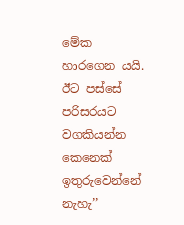මේක හාරගෙන යයි. ඊට පස්සේ පරිසරයට වගකියන්න කෙනෙක් ඉතුරුවෙන්නේ නැහැ’’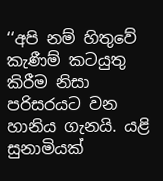‘‘අපි නම් හිතුවේ කැණීම් කටයුතු කිරීම නිසා පරිසරයට වන හානිය ගැනයි. යළි සුනාමියක්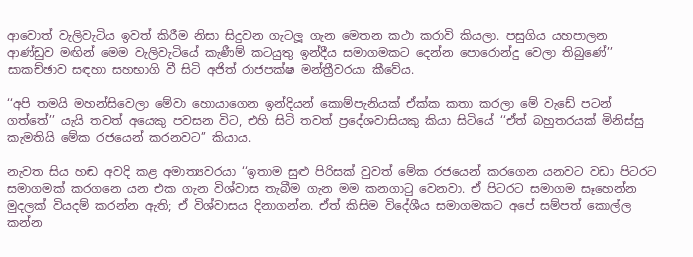ආවොත් වැලිවැටිය ඉවත් කිරීම නිසා සිදුවන ගැටලූ ගැන මෙතන කථා කරාවි කියලා. පසුගිය යහපාලන ආණ්ඩුව මඟින් මෙම වැලිවැටියේ කැණීම් කටයුතු ඉන්දීය සමාගමකට දෙන්න පොරොන්දු වෙලා තිබුණේ’’ සාකච්ඡාව සඳහා සහභාගි වී සිටි අජිත් රාජපක්ෂ මන්ත්‍රීවරයා කීවේය.

‘‘අපි තමයි මහන්සිවෙලා මේවා හොයාගෙන ඉන්දියන් කොම්පැනියක් ඒක්ක කතා කරලා මේ වැඩේ පටන් ගත්තේ’’ යැයි තවත් අයෙකු පවසන විට, එහි සිටි තවත් ප්‍රදේශවාසියකු කියා සිටියේ ‘‘ඒත් බහුතරයක් මිනිස්සු කැමතියි මේක රජයෙන් කරනවට’’ කියාය.

නැවත සිය හඬ අවදි කළ අමාත්‍යවරයා ‘‘ඉතාම සුළු පිරිසක් වුවත් මේක රජයෙන් කරගෙන යනවට වඩා පිටරට සමාගමක් කරගනෙ යන එක ගැන විශ්වාස තැබීම ගැන මම කනගාටු වෙනවා. ඒ පිටරට සමාගම සෑහෙන්න මුදලක් වියදම් කරන්න ඇති; ඒ විශ්වාසය දිනාගන්න. ඒත් කිසිම විදේශීය සමාගමකට අපේ සම්පත් කොල්ල කන්න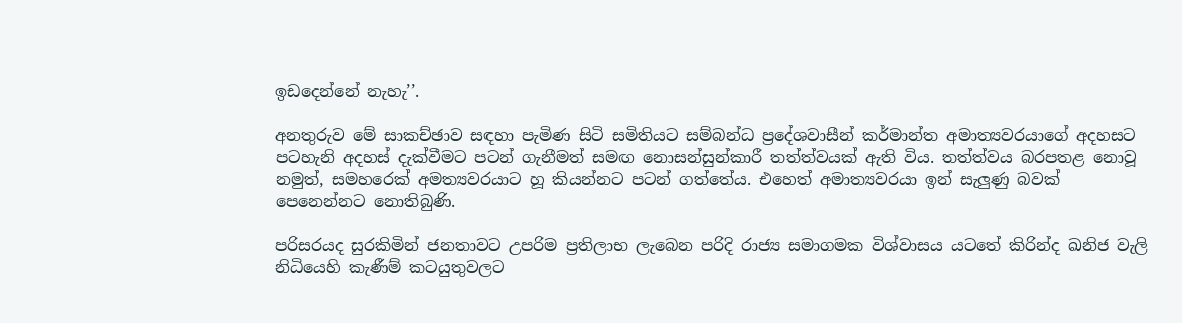ඉඩදෙන්නේ නැහැ’’.

අනතුරුව මේ සාකච්ඡාව සඳහා පැමිණ සිටි සමිතියට සම්බන්ධ ප්‍රදේශවාසීන් කර්මාන්ත අමාත්‍යවරයාගේ අදහසට පටහැනි අදහස් දැක්වීමට පටන් ගැනීමත් සමඟ නොසන්සුන්කාරී තත්ත්වයක් ඇති විය. තත්ත්වය බරපතළ නොවූ නමුත්, සමහරෙක් අමත්‍යවරයාට හූ කියන්නට පටන් ගත්තේය. එහෙත් අමාත්‍යවරයා ඉන් සැලුණු බවක් පෙනෙන්නට නොතිබුණි.

පරිසරයද සුරකිමින් ජනතාවට උපරිම ප්‍රතිලාභ ලැබෙන පරිදි රාජ්‍ය සමාගමක විශ්වාසය යටතේ කිරින්ද ඛනිජ වැලි නිධියෙහි කැණීම් කටයුතුවලට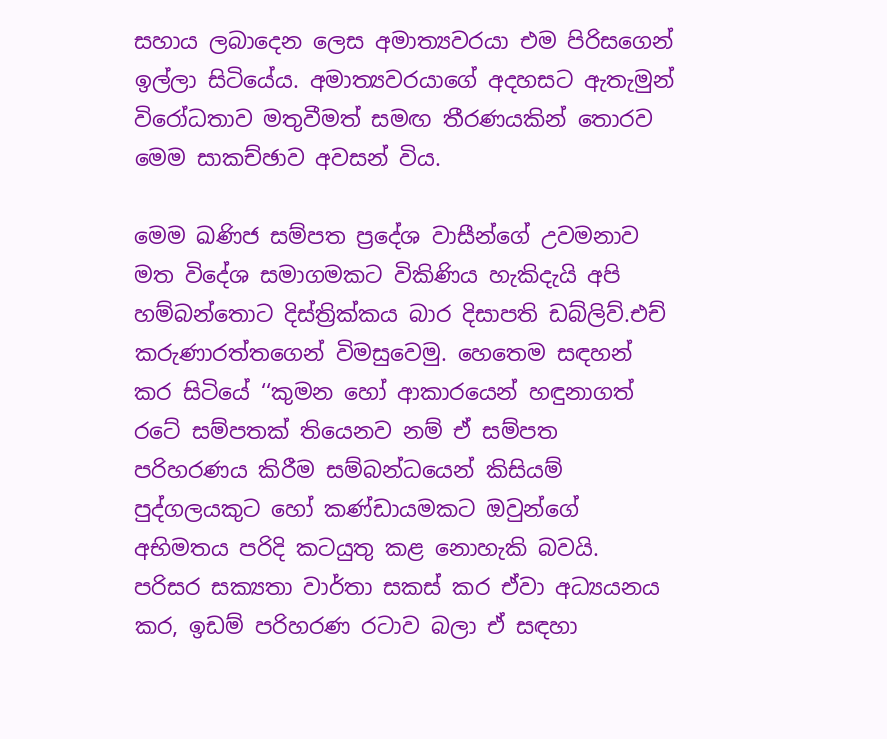සහාය ලබාදෙන ලෙස අමාත්‍යවරයා එම පිරිසගෙන් ඉල්ලා සිටියේය. අමාත්‍යවරයාගේ අදහසට ඇතැමුන් විරෝධතාව මතුවීමත් සමඟ තීරණයකින් තොරව මෙම සාකච්ඡාව අවසන් විය.

මෙම ඛණිජ සම්පත ප්‍රදේශ වාසීන්ගේ උවමනාව මත විදේශ සමාගමකට විකිණිය හැකිදැයි අපි හම්බන්තොට දිස්ත්‍රික්කය බාර දිසාපති ඩබ්ලිව්.එච් කරුණාරත්තගෙන් විමසුවෙමු. හෙතෙම සඳහන් කර සිටියේ ‘‘කුමන හෝ ආකාරයෙන් හඳුනාගත් රටේ සම්පතක් තියෙනව නම් ඒ සම්පත පරිහරණය කිරීම සම්බන්ධයෙන් කිසියම් පුද්ගලයකුට හෝ කණ්ඩායමකට ඔවුන්ගේ අභිමතය පරිදි කටයුතු කළ නොහැකි බවයි. පරිසර සක්‍යතා වාර්තා සකස් කර ඒවා අධ්‍යයනය කර, ඉඩම් පරිහරණ රටාව බලා ඒ සඳහා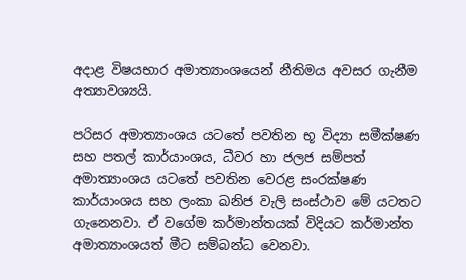අදාළ විෂයභාර අමාත්‍යාංශයෙන් නීතිමය අවසර ගැනීම අත්‍යාවශ්‍යයි.

පරිසර අමාත්‍යාංශය යටතේ පවතින භූ විද්‍යා සමීක්ෂණ සහ පතල් කාර්යාංශය, ධීවර හා ජලජ සම්පත් අමාත්‍යාංශය යටතේ පවතින වෙරළ සංරක්ෂණ කාර්යාංශය සහ ලංකා ඛනිජ වැලි සංස්ථාව මේ යටතට ගැනෙනවා. ඒ වගේම කර්මාන්තයක් විදියට කර්මාන්ත අමාත්‍යාංශයත් මීට සම්බන්ධ වෙනවා.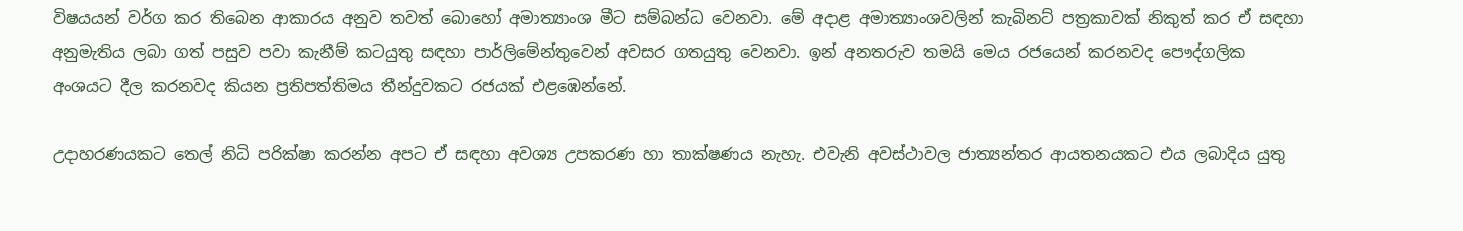විෂයයන් වර්ග කර තිබෙන ආකාරය අනුව තවත් බොහෝ අමාත්‍යාංශ මීට සම්බන්ධ වෙනවා. මේ අදාළ අමාත්‍යාංශවලින් කැබිනට් පත්‍රකාවක් නිකුත් කර ඒ සඳහා අනුමැතිය ලබා ගත් පසුව පවා කැනීම් කටයුතු සඳහා පාර්ලිමේන්තුවෙන් අවසර ගතයුතු වෙනවා. ඉන් අනතරුව තමයි මෙය රජයෙන් කරනවද පෞද්ගලික අංශයට දීල කරනවද කියන ප්‍රතිපත්තිමය තීන්දුවකට රජයක් එළඹෙන්නේ.

උදාහරණයකට තෙල් නිධි පරික්ෂා කරන්න අපට ඒ සඳහා අවශ්‍ය උපකරණ හා තාක්ෂණය නැහැ. එවැනි අවස්ථාවල ජාත්‍යන්තර ආයතනයකට එය ලබාදිය යුතු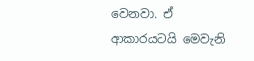වෙනවා. ඒ ආකාරයටයි මෙවැනි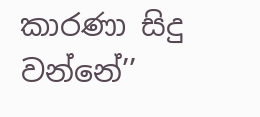කාරණා සිදු වන්නේ’’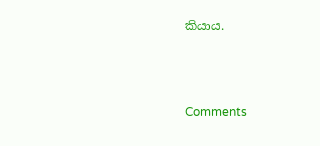කියාය.



Comments